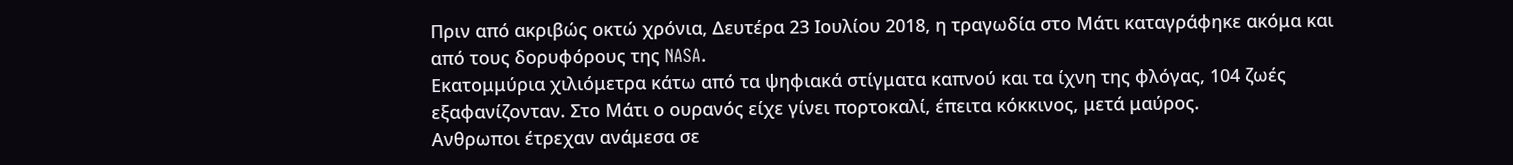Πριν από ακριβώς οκτώ χρόνια, Δευτέρα 23 Ιουλίου 2018, η τραγωδία στο Μάτι καταγράφηκε ακόμα και από τους δορυφόρους της NASA.
Εκατομμύρια χιλιόμετρα κάτω από τα ψηφιακά στίγματα καπνού και τα ίχνη της φλόγας, 104 ζωές εξαφανίζονταν. Στο Μάτι ο ουρανός είχε γίνει πορτοκαλί, έπειτα κόκκινος, μετά μαύρος.
Ανθρωποι έτρεχαν ανάμεσα σε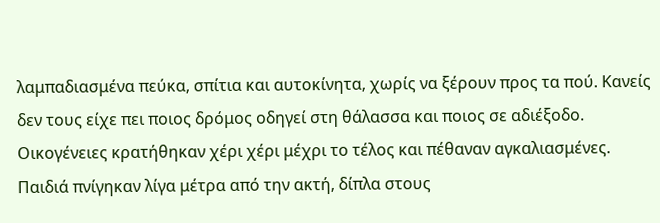λαμπαδιασμένα πεύκα, σπίτια και αυτοκίνητα, χωρίς να ξέρουν προς τα πού. Κανείς δεν τους είχε πει ποιος δρόμος οδηγεί στη θάλασσα και ποιος σε αδιέξοδο. Οικογένειες κρατήθηκαν χέρι χέρι μέχρι το τέλος και πέθαναν αγκαλιασμένες. Παιδιά πνίγηκαν λίγα μέτρα από την ακτή, δίπλα στους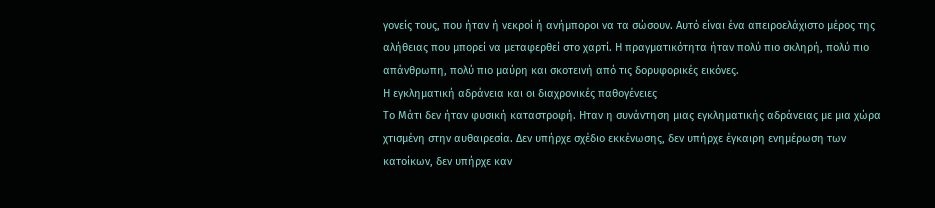γονείς τους, που ήταν ή νεκροί ή ανήμποροι να τα σώσουν. Αυτό είναι ένα απειροελάχιστο μέρος της αλήθειας που μπορεί να μεταφερθεί στο χαρτί. Η πραγματικότητα ήταν πολύ πιο σκληρή, πολύ πιο απάνθρωπη, πολύ πιο μαύρη και σκοτεινή από τις δορυφορικές εικόνες.
Η εγκληματική αδράνεια και οι διαχρονικές παθογένειες
Το Μάτι δεν ήταν φυσική καταστροφή. Ηταν η συνάντηση μιας εγκληματικής αδράνειας με μια χώρα χτισμένη στην αυθαιρεσία. Δεν υπήρχε σχέδιο εκκένωσης, δεν υπήρχε έγκαιρη ενημέρωση των κατοίκων, δεν υπήρχε καν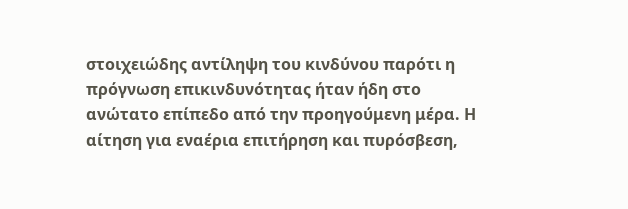στοιχειώδης αντίληψη του κινδύνου παρότι η πρόγνωση επικινδυνότητας ήταν ήδη στο ανώτατο επίπεδο από την προηγούμενη μέρα. Η αίτηση για εναέρια επιτήρηση και πυρόσβεση,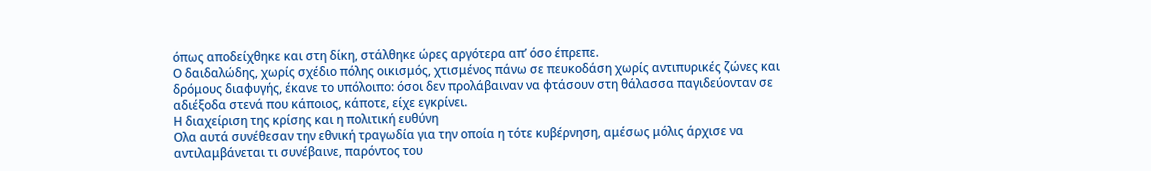όπως αποδείχθηκε και στη δίκη, στάλθηκε ώρες αργότερα απ’ όσο έπρεπε.
Ο δαιδαλώδης, χωρίς σχέδιο πόλης οικισμός, χτισμένος πάνω σε πευκοδάση χωρίς αντιπυρικές ζώνες και δρόμους διαφυγής, έκανε το υπόλοιπο: όσοι δεν προλάβαιναν να φτάσουν στη θάλασσα παγιδεύονταν σε αδιέξοδα στενά που κάποιος, κάποτε, είχε εγκρίνει.
Η διαχείριση της κρίσης και η πολιτική ευθύνη
Ολα αυτά συνέθεσαν την εθνική τραγωδία για την οποία η τότε κυβέρνηση, αμέσως μόλις άρχισε να αντιλαμβάνεται τι συνέβαινε, παρόντος του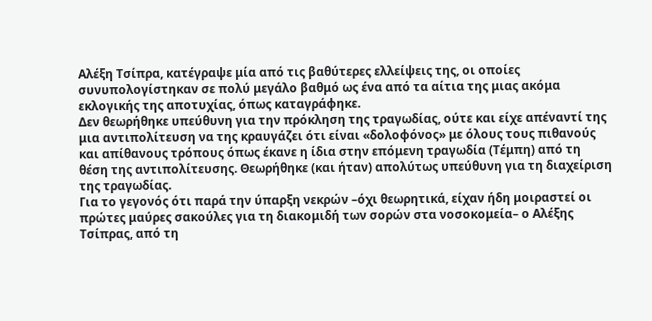Αλέξη Τσίπρα, κατέγραψε μία από τις βαθύτερες ελλείψεις της, οι οποίες συνυπολογίστηκαν σε πολύ μεγάλο βαθμό ως ένα από τα αίτια της μιας ακόμα εκλογικής της αποτυχίας, όπως καταγράφηκε.
Δεν θεωρήθηκε υπεύθυνη για την πρόκληση της τραγωδίας, ούτε και είχε απέναντί της μια αντιπολίτευση να της κραυγάζει ότι είναι «δολοφόνος» με όλους τους πιθανούς και απίθανους τρόπους όπως έκανε η ίδια στην επόμενη τραγωδία (Τέμπη) από τη θέση της αντιπολίτευσης. Θεωρήθηκε (και ήταν) απολύτως υπεύθυνη για τη διαχείριση της τραγωδίας.
Για το γεγονός ότι παρά την ύπαρξη νεκρών –όχι θεωρητικά, είχαν ήδη μοιραστεί οι πρώτες μαύρες σακούλες για τη διακομιδή των σορών στα νοσοκομεία– ο Αλέξης Τσίπρας, από τη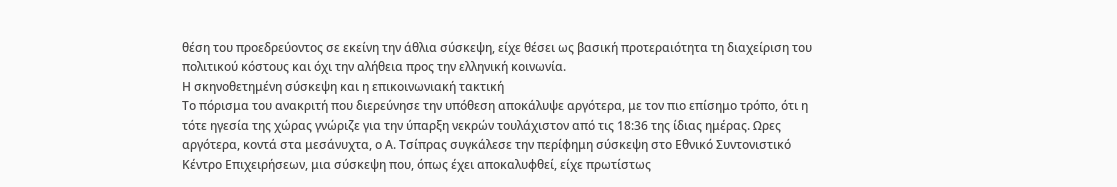θέση του προεδρεύοντος σε εκείνη την άθλια σύσκεψη, είχε θέσει ως βασική προτεραιότητα τη διαχείριση του πολιτικού κόστους και όχι την αλήθεια προς την ελληνική κοινωνία.
Η σκηνοθετημένη σύσκεψη και η επικοινωνιακή τακτική
Το πόρισμα του ανακριτή που διερεύνησε την υπόθεση αποκάλυψε αργότερα, με τον πιο επίσημο τρόπο, ότι η τότε ηγεσία της χώρας γνώριζε για την ύπαρξη νεκρών τουλάχιστον από τις 18:36 της ίδιας ημέρας. Ωρες αργότερα, κοντά στα μεσάνυχτα, ο Α. Τσίπρας συγκάλεσε την περίφημη σύσκεψη στο Εθνικό Συντονιστικό Κέντρο Επιχειρήσεων, μια σύσκεψη που, όπως έχει αποκαλυφθεί, είχε πρωτίστως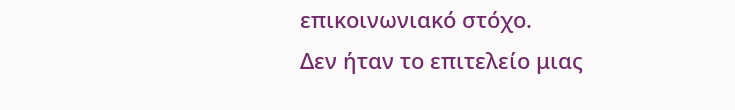επικοινωνιακό στόχο.
Δεν ήταν το επιτελείο μιας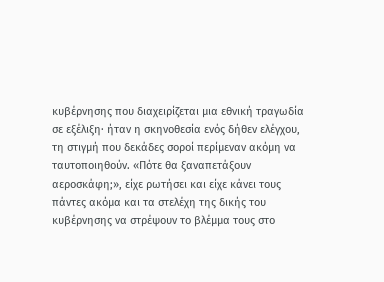κυβέρνησης που διαχειρίζεται μια εθνική τραγωδία σε εξέλιξη· ήταν η σκηνοθεσία ενός δήθεν ελέγχου, τη στιγμή που δεκάδες σοροί περίμεναν ακόμη να ταυτοποιηθούν. «Πότε θα ξαναπετάξουν αεροσκάφη;», είχε ρωτήσει και είχε κάνει τους πάντες ακόμα και τα στελέχη της δικής του κυβέρνησης να στρέψουν το βλέμμα τους στο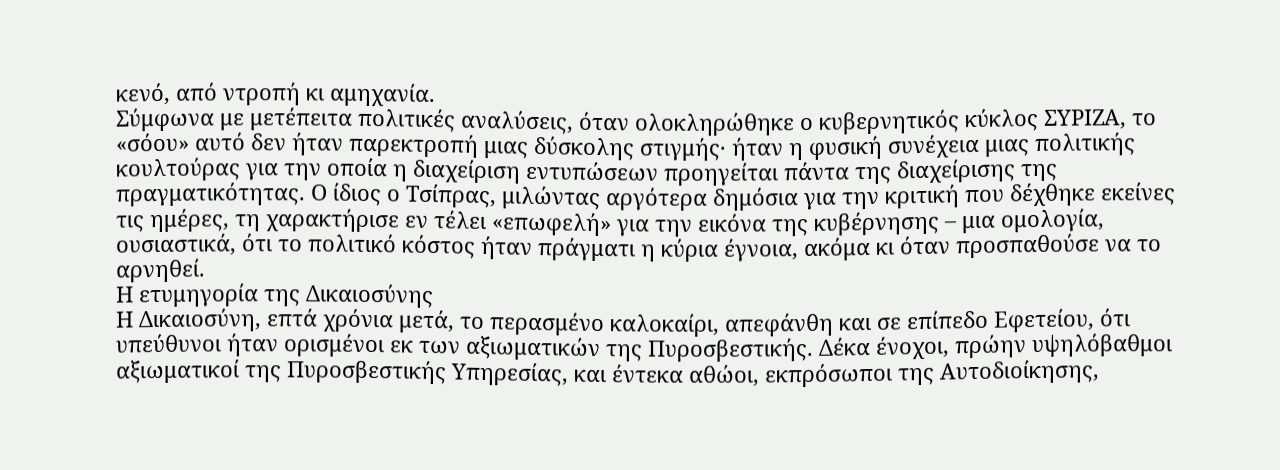κενό, από ντροπή κι αμηχανία.
Σύμφωνα με μετέπειτα πολιτικές αναλύσεις, όταν ολοκληρώθηκε ο κυβερνητικός κύκλος ΣΥΡΙΖΑ, το «σόου» αυτό δεν ήταν παρεκτροπή μιας δύσκολης στιγμής· ήταν η φυσική συνέχεια μιας πολιτικής κουλτούρας για την οποία η διαχείριση εντυπώσεων προηγείται πάντα της διαχείρισης της πραγματικότητας. Ο ίδιος ο Τσίπρας, μιλώντας αργότερα δημόσια για την κριτική που δέχθηκε εκείνες τις ημέρες, τη χαρακτήρισε εν τέλει «επωφελή» για την εικόνα της κυβέρνησης – μια ομολογία, ουσιαστικά, ότι το πολιτικό κόστος ήταν πράγματι η κύρια έγνοια, ακόμα κι όταν προσπαθούσε να το αρνηθεί.
Η ετυμηγορία της Δικαιοσύνης
Η Δικαιοσύνη, επτά χρόνια μετά, το περασμένο καλοκαίρι, απεφάνθη και σε επίπεδο Εφετείου, ότι υπεύθυνοι ήταν ορισμένοι εκ των αξιωματικών της Πυροσβεστικής. Δέκα ένοχοι, πρώην υψηλόβαθμοι αξιωματικοί της Πυροσβεστικής Υπηρεσίας, και έντεκα αθώοι, εκπρόσωποι της Αυτοδιοίκησης,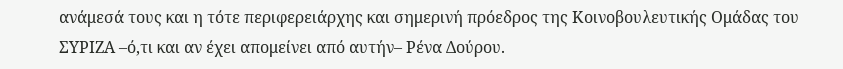ανάμεσά τους και η τότε περιφερειάρχης και σημερινή πρόεδρος της Κοινοβουλευτικής Ομάδας του ΣΥΡΙΖΑ –ό,τι και αν έχει απομείνει από αυτήν– Ρένα Δούρου.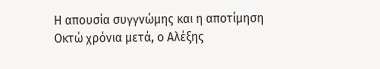Η απουσία συγγνώμης και η αποτίμηση
Οκτώ χρόνια μετά, ο Αλέξης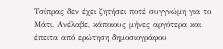Τσίπρας δεν έχει ζητήσει ποτέ συγγνώμη για το Μάτι. Ανέλαβε, κάποιους μήνες αργότερα και έπειτα από ερώτηση δημοσιογράφου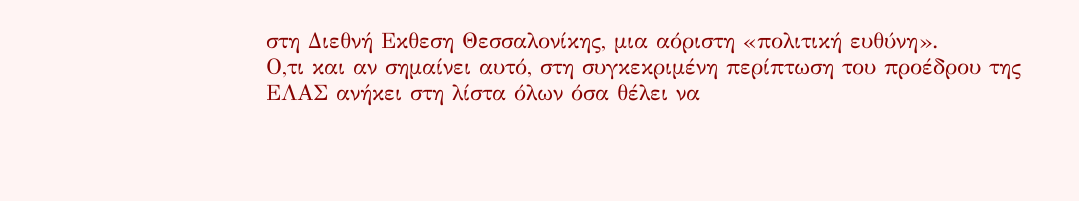στη Διεθνή Εκθεση Θεσσαλονίκης, μια αόριστη «πολιτική ευθύνη».
Ο,τι και αν σημαίνει αυτό, στη συγκεκριμένη περίπτωση του προέδρου της ΕΛΑΣ ανήκει στη λίστα όλων όσα θέλει να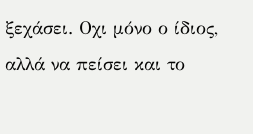ξεχάσει. Οχι μόνο ο ίδιος, αλλά να πείσει και το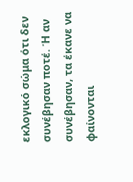εκλογικό σώμα ότι δεν συνέβησαν ποτέ. Ή αν συνέβησαν, τα έκανε να φαίνονται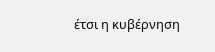έτσι η κυβέρνηση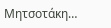Μητσοτάκη…